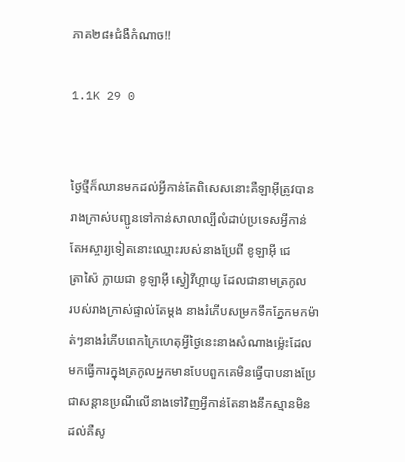ភាគ២៨៖ជំងឺកំណាច!!

1.1K 29 0


ថ្ងៃថ្មីក៏ឈានមកដល់អ្វីកាន់តែពិសេសនោះគឺឡាអុីត្រូវបាន
រាងក្រាស់បញ្ជូនទៅកាន់សាលាល្បីលំដាប់ប្រទេសអ្វីកាន់
តែអស្ចារ្យទៀតនោះឈ្មោះរបស់នាងប្រែពី ខូឡាអុី ជេ
ត្រាស៉ៃ ក្លាយជា ខូឡាអុី ស្វៀវីហ្គាយូ ដែលជានាមត្រកូល
របស់រាងក្រាស់ផ្ទាល់តែម្ដង នាងរំភេីបសម្រកទឹកភ្នែកមកម៉ា
ត់ៗនាងរំភេីបពេកក្រៃហេតុអ្វីថ្ងៃនេះនាងសំណាងម្ល៉េះដែល
មកធ្វេីការក្នុងត្រកូលអ្នកមានបែបពួកគេមិនធ្វេីបាបនាងប្រែ
ជាសន្ដានប្រណីលេីនាងទៅវិញអ្វីកាន់តែនាងនឹកស្មានមិន
ដល់គឺសូ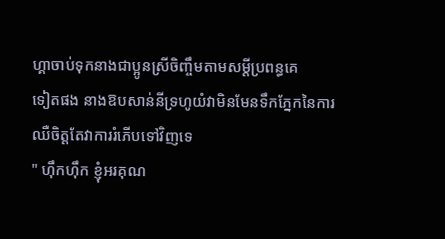ហ្គាចាប់ទុកនាងជាប្អូនស្រីចិញ្ចឹមតាមសម្ដីប្រពន្ធគេ
ទៀតផង នាងឱបសាន់នីទ្រហូយំវាមិនមែនទឹកភ្នែកនៃការ
ឈឺចិត្ដតែវាការរំភេីបទៅវិញទេ
" ហុឹកហុឹក ខ្ញុំអរគុណ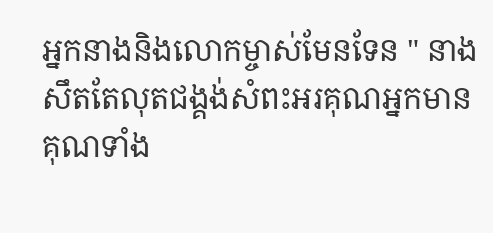អ្នកនាងនិងលោកម្ចាស់មែនទែន " នាងសឹតតែលុតជង្គង់សំពះអរគុណអ្នកមានគុណទាំង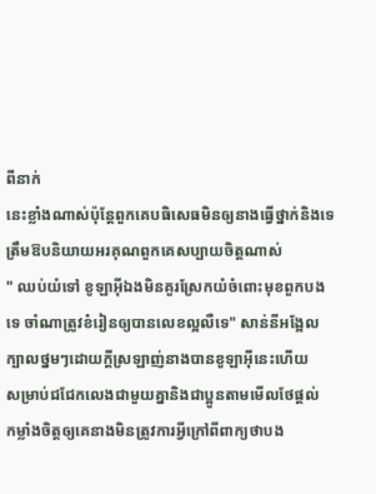ពីនាក់
នេះខ្លាំងណាស់ប៉ុន្ដែពួកគេបធិសេធមិនឲ្យនាងធ្វេីថ្នាក់និងទេត្រឹមឱបនិយាយអរគុណពួកគេសប្បាយចិត្ដណាស់
" ឈប់យំទៅ ខូឡាអុីឯងមិនគួរស្រែកយំចំពោះមុខពួកបង
ទេ ចាំណាត្រូវខំរៀនឲ្យបានលេខល្អលឺទេ" សាន់នីអង្អែល
ក្បាលថ្នមៗដោយក្ដីស្រឡាញ់នាងបានខូឡាអុីនេះហេីយ
សម្រាប់ជជែកលេងជាមួយគ្នានិងជាប្អូនតាមមេីលថែផ្ដល់
កម្លាំងចិត្ដឲ្យគេនាងមិនត្រូវការអ្វីក្រៅពីពាក្យថាបង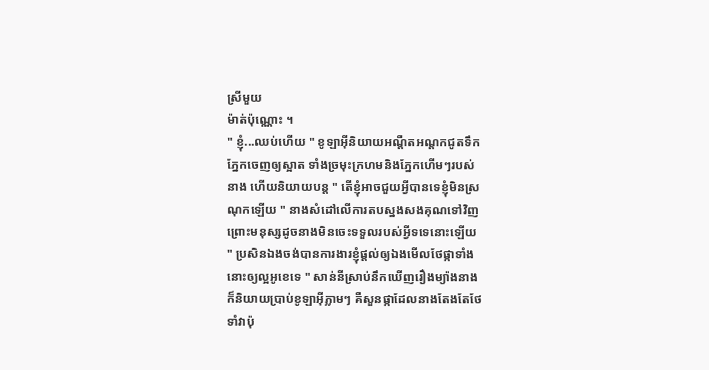ស្រីមួយ
ម៉ាត់ប៉ុណ្ណោះ ។
" ខ្ញុំ...ឈប់ហេីយ " ខូឡាអុីនិយាយអណ្ដឺតអណ្ដកជូតទឹក
ភ្នែកចេញឲ្យស្អាត ទាំងច្រមុះក្រហមនិងភ្នែកហេីមៗរបស់
នាង ហេីយនិយាយបន្ដ " តេីខ្ញុំអាចជួយអ្វីបានទេខ្ញុំមិនស្រ
ណុកឡេីយ " នាងសំដៅលេីការតបស្នងសងគុណទៅវិញ
ព្រោះមនុស្សដូចនាងមិនចេះទទួលរបស់អ្វីទទេនោះឡេីយ
" ប្រសិនឯងចង់បានការងារខ្ញុំផ្ដល់ឲ្យឯងមេីលថែផ្កាទាំង
នោះឲ្យល្អអូខេទេ " សាន់នីស្រាប់នឹកឃេីញរឿងម្យ៉ាងនាង
ក៏និយាយប្រាប់ខូឡាអុីភ្លាមៗ គឺសួនផ្កាដែលនាងតែងតែថែ
ទាំវាប៉ុ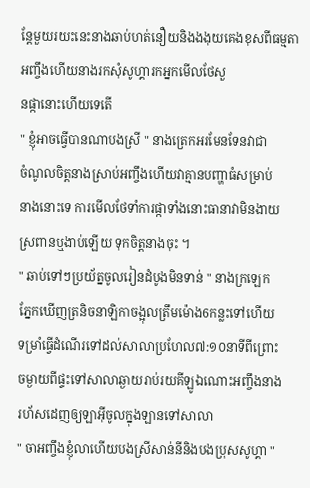ន្ដែមួយរយះនេះនាងឆាប់ហត់នឿយនិងងងុយគេងខុសពីធម្មតាអញ្ចឹងហេីយនាងរកសុំសូហ្គារកអ្នកមេីលថែសួ
នផ្កានោះហេីយទេតេី
" ខ្ញុំអាចធ្វេីបានណាបងស្រី " នាងត្រេកអរមែនទែនវាជា
ចំណូលចិត្តនាងស្រាប់អញ្ចឹងហេីយវាគ្មានបញ្ហាធំសម្រាប់
នាងនោះទេ ការមេីលថែទាំការផ្កាទាំងនោះធានាវាមិនងាយ
ស្រពានឬងាប់ឡេីយ ទុកចិត្ដនាងចុះ ។
" ឆាប់ទៅៗប្រយ័ត្នចូលរៀនដំបូងមិនទាន់ " នាងក្រឡេក
ភ្នែកឃេីញត្រនិចនាឡិកាចង្អុលត្រឹមម៉ោង6កន្លះទៅហេីយ
ទម្រាំធ្វេីដំណេីរទៅដល់សាលាប្រហែល៧:១០នាទីពីព្រោះ
ចម្ងាយពីផ្ទះទៅសាលាឆ្ងាយរាប់រយគីឡូឯណោះអញ្ចឹងនាង
រហ័សដេញឲ្យឡាអុីចូលក្នុងឡានទៅសាលា
" ចាអញ្ចឹងខ្ញុំលាហេីយបងស្រីសាន់នីនិងបងប្រុសសូហ្គា "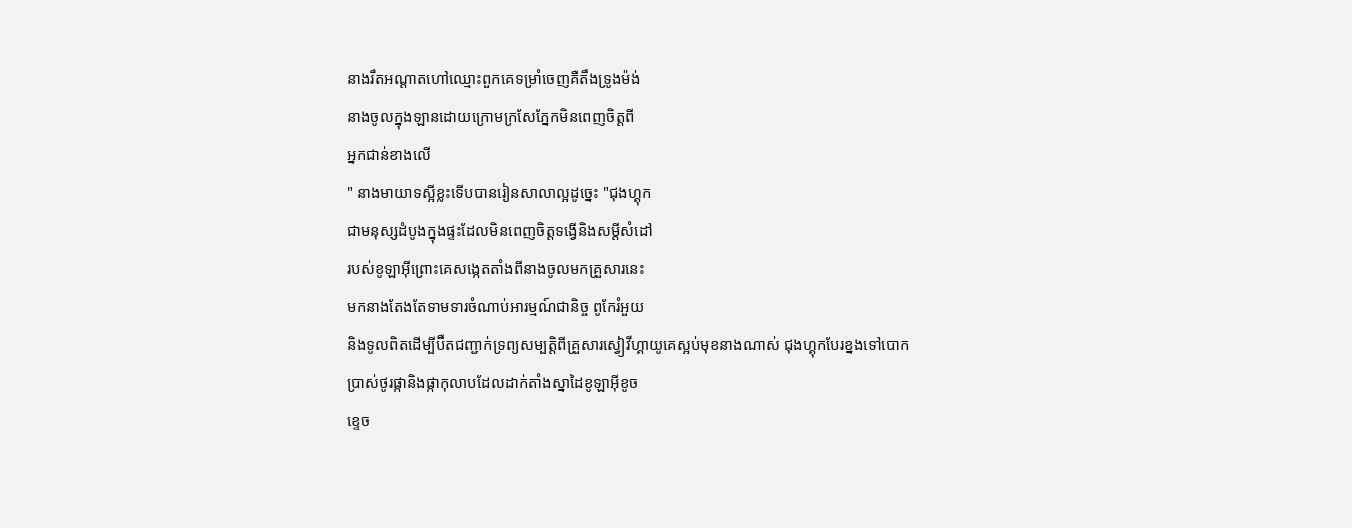នាងរឹតអណ្ដាតហៅឈ្មោះពួកគេទម្រាំចេញគឺតឹងទ្រូងម៉ង់
នាងចូលក្នុងឡានដោយក្រោមក្រសែភ្នែកមិនពេញចិត្ដពី
អ្នកជាន់ខាងលេី
" នាងមាយាទស្អីខ្លះទេីបបានរៀនសាលាល្អដូច្នេះ "ជុងហ្គុក
ជាមនុស្សដំបូងក្នុងផ្ទះដែលមិនពេញចិត្ដទង្វេីនិងសម្ដីសំដៅ
របស់ខូឡាអុីព្រោះគេសង្កេតតាំងពីនាងចូលមកគ្រួសារនេះ
មកនាងតែងតែទាមទារចំណាប់អារម្មណ៍ជានិច្ច ពូកែរំអួយ
និងទូលពិតដេីម្បីប៊ឺតជញ្ជាក់ទ្រព្យសម្បត្ដិពីគ្រួសារស្វៀវីហ្គាយូគេស្អប់មុខនាងណាស់ ជុងហ្គុកបែរខ្នងទៅបោក
ប្រាស់ថូរផ្កានិងផ្កាកុលាបដែលដាក់តាំងស្នាដៃខូឡាអុីខូច
ខ្ទេច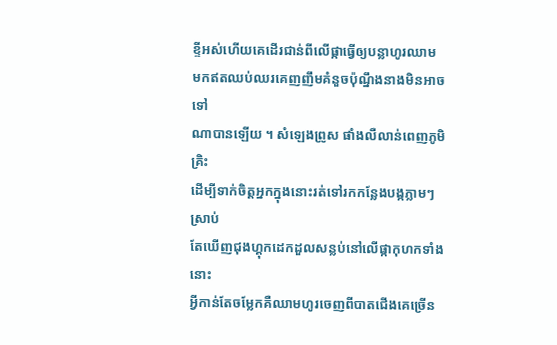ខ្ទីអស់ហេីយគេដេីរជាន់ពីលេីផ្កាធ្វេីឲ្យបន្លាហូរឈាម
មកឥតឈប់ឈរគេញញឹមគំនួចប៉ុណ្នឹងនាងមិនអាចទៅ
ណាបានឡេីយ ។ សំឡេងព្រូស ផាំងលឺលាន់ពេញភូមិគ្រិះ
ដេីម្បីទាក់ចិត្ដអ្នកក្នុងនោះរត់ទៅរកកន្លែងបង្កភ្លាមៗស្រាប់
តែឃេីញជុងហ្គុកដេកដួលសន្លប់នៅលេីផ្កាកុហកទាំងនោះ
អ្វីកាន់តែចម្លែកគឺឈាមហូរចេញពីបាតជេីងគេច្រេីន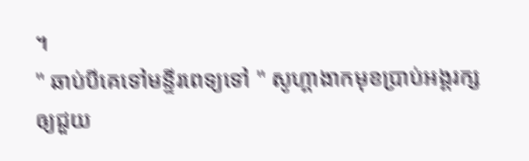។
" ឆាប់បីគេទៅមន្ទីរពេទ្យទៅ " សូហ្គាងាកមុខប្រាប់អង្គរក្ស
ឲ្យជួយ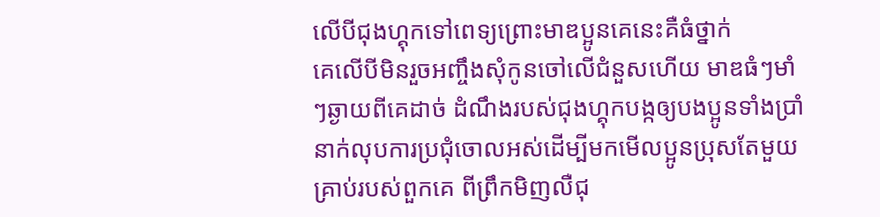លេីបីជុងហ្គុកទៅពេទ្យព្រោះមាឌប្អូនគេនេះគឺធំថ្នាក់
គេលេីបីមិនរួចអញ្ចឹងសុំកូនចៅលេីជំនួសហេីយ មាឌធំៗមាំ
ៗឆ្ងាយពីគេដាច់ ដំណឹងរបស់ជុងហ្គុកបង្កឲ្យបងប្អូនទាំងប្រាំ
នាក់លុបការប្រជុំចោលអស់ដេីម្បីមកមេីលប្អូនប្រុសតែមួយ
គ្រាប់របស់ពួកគេ ពីព្រឹកមិញលឺជុ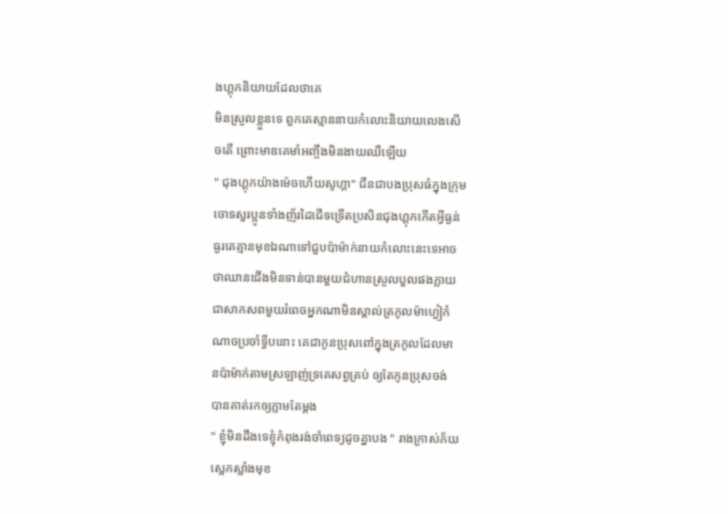ងហ្គុកនិយាយដែលថាគេ
មិនស្រួលខ្លួនទេ ពួកគេស្មាននាយកំលោះនិយាយលេងសេី
ចតេី ព្រោះមាឌគេមាំអញ្ចឹងមិនងាយឈឺឡេីយ
" ជុងហ្គុកយ៉ាងម៉េចហេីយសូហ្គា" ជីនជាបងប្រុសធំក្នុងក្រុម
ចោទសួរប្អូនទាំងញ័រដៃជេីទទ្រើតប្រសិនជុងហ្គុកកេីតអ្វីធ្ងន់
ធ្ងរគេគ្មានមុខឯណាទៅជួបប៉ាម៉ាក់នាយកំលោះនេះទេអាច
ថាឈានជេីងមិនទាន់បានមួយជំហានស្រួលបួលផងក្លាយ
ជាសាកសពមួយរំពេចអ្នកណាមិនស្គាល់ត្រកូលម៉ាហ្វៀកំ
ណាចប្រចាំទ្វីបនោះ គេជាកូនប្រុសពៅក្នុងត្រកូលដែលមា
នប៉ាម៉ាក់តាមស្រឡាញ់ទ្រគេសព្វគ្រប់ ឲ្យតែកូនប្រុសចង់
បានគាត់រកឲ្យភ្លាមតែម្ដង
" ខ្ញុំមិនដឹងទេខ្ញុំកំពុងរង់ចាំពេទ្យដូចគ្នាបង " រាងក្រាស់ភ័យ
ស្លេកស្លាំងមុខ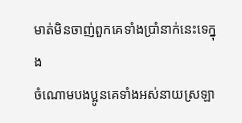មាត់មិនចាញ់ពួកគេទាំងប្រាំនាក់នេះទេក្នុង
ចំណោមបងប្អូនគេទាំងអស់នាយស្រឡា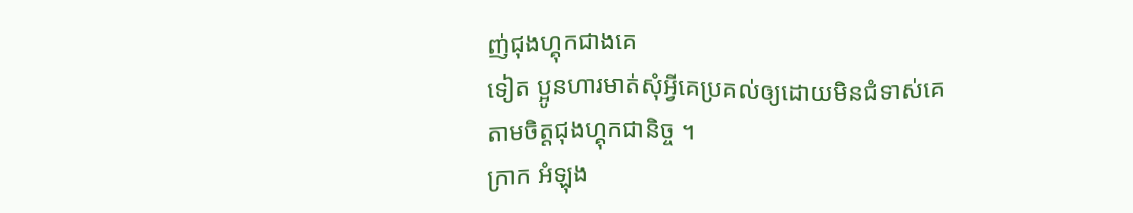ញ់ជុងហ្គុកជាងគេ
ទៀត ប្អូនហារមាត់សុំអ្វីគេប្រគល់ឲ្យដោយមិនជំទាស់គេ
តាមចិត្ដជុងហ្គុកជានិច្ច ។
ក្រាក អំឡុង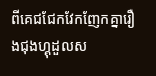ពីគេជជែកវែកញែកគ្នារឿងជុងហ្គុដួលស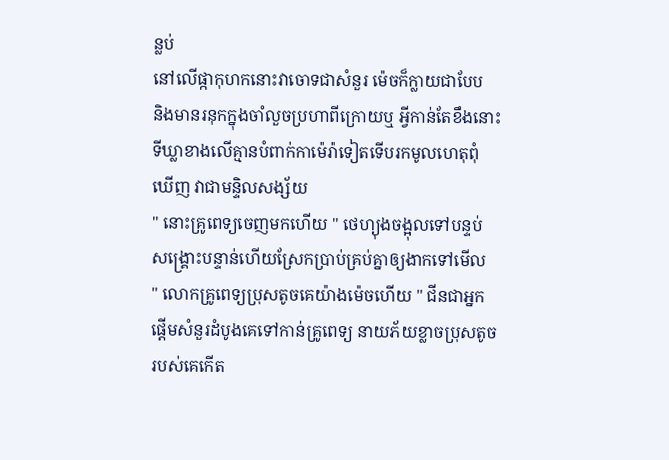ន្លប់
នៅលេីផ្កាកុហកនោះវាចោទជាសំនួរ ម៉េចក៏ក្លាយជាបែប
និងមានរនុកក្នុងចាំលួចប្រហាពីក្រោយឬ អ្វីកាន់តែខឹងនោះ
ទីឃ្លាខាងលេីគ្មានបំពាក់កាម៉េរ៉ាទៀតទេីបរកមូលហេតុពុំ
ឃេីញ វាជាមន្ទិលសង្ស័យ
" នោះគ្រូពេទ្យចេញមកហេីយ " ថេហ្យុងចង្អុលទៅបន្ទប់
សង្រ្គោះបន្ទាន់ហេីយស្រែកប្រាប់គ្រប់គ្នាឲ្យងាកទៅមេីល
" លោកគ្រូពេទ្យប្រុសតូចគេយ៉ាងម៉េចហេីយ " ជីនជាអ្នក
ផ្ដេីមសំនួរដំបូងគេទៅកាន់គ្រូពេទ្យ នាយភ័យខ្លាចប្រុសតូច
របស់គេកេីត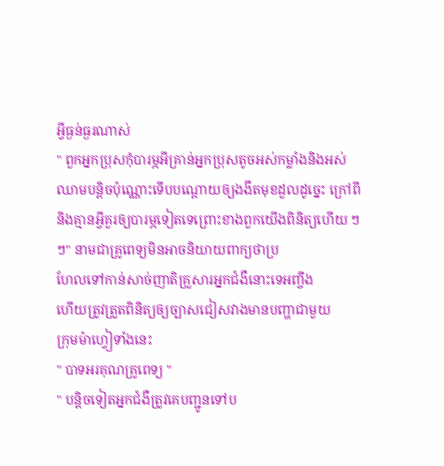អ្វីធ្ងន់ធ្ងរណាស់
" ពួកអ្នកប្រុសកុំបារម្ភអីគ្រាន់អ្នកប្រុសតូចអស់កម្លាំងនិងអស់
ឈាមបន្ដិចប៉ុណ្ណោះទេីបបណ្ដោយឲ្យងងឹតមុខដួលដូច្នេះ ក្រៅពីនិងគ្មានអ្វីគួរឲ្យបារម្ភទៀតទេព្រោះខាងពួកយេីងពិនិត្យហេីយ ៗៗ" នាមជាគ្រូពេទ្យមិនអាចនិយាយពាក្យថាប្រ
ហែលទៅកាន់សាច់ញាតិគ្រួសារអ្នកជំងឺនោះទេអញ្ចឹង
ហេីយត្រូវត្រួតពិនិត្យឲ្យច្បាសជៀសវាងមានបញ្ហាជាមួយ
ក្រុមម៉ាហ្វៀទាំងនេះ
" បាទអរគុណគ្រូពេទ្យ "
" បន្ដិចទៀតអ្នកជំងឺត្រូវគេបញ្ជូនទៅប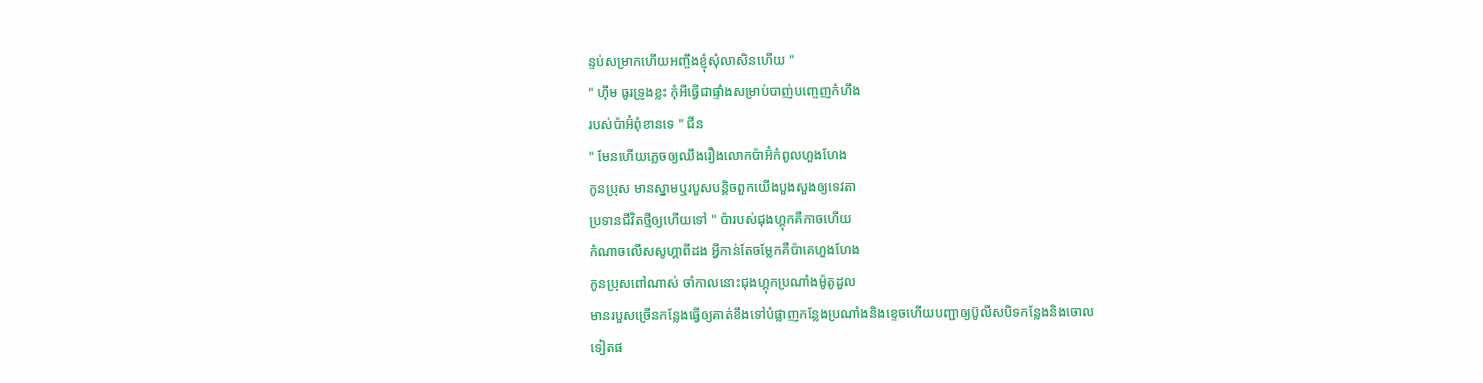ន្ទប់សម្រាកហេីយអញ្ចឹងខ្ញុំសុំលាសិនហេីយ "
" ហុឹម ធូរទ្រូងខ្លះ កុំអីធ្វេីជាផ្ទាំងសម្រាប់បាញ់បញ្ចេញកំហឹង
របស់ប៉ាអ៊ំពុំខានទេ " ជីន
" មែនហេីយភ្លេចឲ្យឈឹងរឿងលោកប៉ាអ៊ំកំពូលហួងហែង
កូនប្រុស មានស្នាមឬរបួសបន្ដិចពួកយេីងបួងសួងឲ្យទេវតា
ប្រទានជីវិតថ្មីឲ្យហេីយទៅ " ប៉ារបស់ជុងហ្គុកគឺកាចហេីយ
កំណាចលេីសសូហ្គាពីដង អ្វីកាន់តែចម្លែកគឺប៉ាគេហួងហែង
កូនប្រុសពៅណាស់ ចាំកាលនោះជុងហ្គុកប្រណាំងម៉ូតូដួល
មានរបួសច្រេីនកន្លែងធ្វេីឲ្យគាត់ខឹងទៅបំផ្លាញកន្លែងប្រណាំងនិងខ្ទេចហេីយបញ្ជាឲ្យប៊ូលីសបិទកន្លែងនិងចោល
ទៀតផ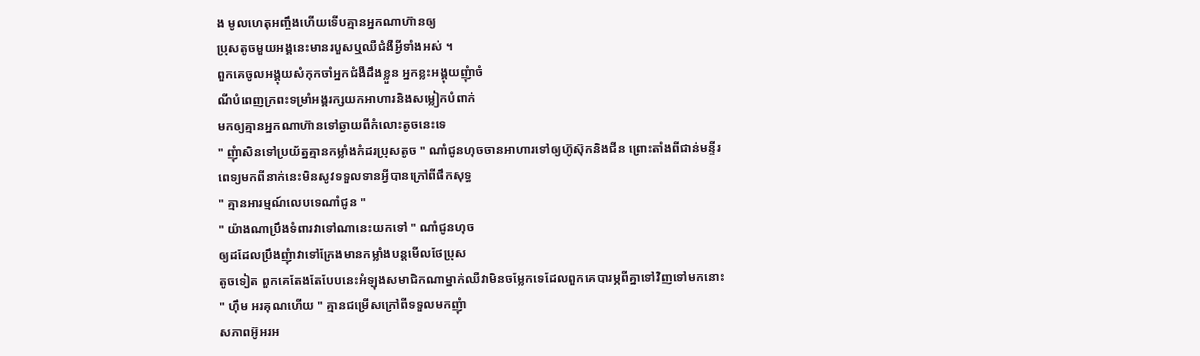ង មូលហេតុអញ្ចឹងហេីយទេីបគ្មានអ្នកណាហ៊ានឲ្យ
ប្រុសតូចមួយអង្គនេះមានរបួសឬឈឺជំងឺអ្វីទាំងអស់ ។
ពួកគេចូលអង្គុយសំកុកចាំអ្នកជំងឺដឹងខ្លួន អ្នកខ្លះអង្គុយញុំាចំ
ណីបំពេញក្រពះទម្រាំអង្គរក្សយកអាហារនិងសម្លៀកបំពាក់
មកឲ្យគ្មានអ្នកណាហ៊ានទៅឆ្ងាយពីកំលោះតូចនេះទេ
" ញុំាសិនទៅប្រយ័ត្នគ្មានកម្លាំងកំដរប្រុសតូច " ណាំជូនហុចចានអាហារទៅឲ្យហ៊ូស៊ុកនិងជីន ព្រោះតាំងពីជាន់មន្ទីរ
ពេទ្យមកពីនាក់នេះមិនសូវទទួលទានអ្វីបានក្រៅពីផឹកសុទ្ធ
" គ្មានអារម្មណ៍លេបទេណាំជូន "
" យ៉ាងណាប្រឹងទំពារវាទៅណានេះយកទៅ " ណាំជូនហុច
ឲ្យដដែលប្រឹងញុំាវាទៅក្រែងមានកម្លាំងបន្ដមេីលថែប្រុស
តូចទៀត ពួកគេតែងតែបែបនេះអំឡុងសមាជិកណាម្នាក់ឈឺវាមិនចម្លែកទេដែលពួកគេបារម្ភពីគ្នាទៅវិញទៅមកនោះ
" ហុឹម អរគុណហេីយ " គ្មានជម្រេីសក្រៅពីទទួលមកញុំា
សភាពអ៊ូអរអ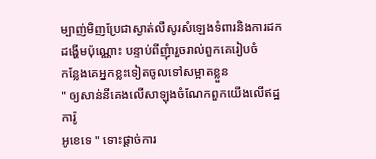ម្បាញ់មិញប្រែជាស្ងាត់លឺសូរសំឡេងទំពារនិងការដកដង្ហេីមប៉ុណ្ណោះ បន្ទាប់ពីញុំារួចរាល់ពួកគេរៀបចំ
កន្លែងគេអ្នកខ្លះទៀតចូលទៅសម្អាតខ្លួន
" ឲ្យសាន់នីគេងលេីសាឡុងចំណែកពួកយេីងលេីឥដ្ឋការ៉ូ
អូខេទេ " ទោះផ្ដាច់ការ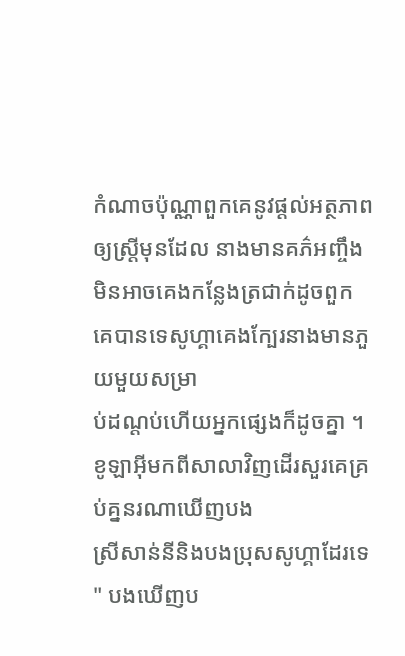កំណាចប៉ុណ្ណាពួកគេនូវផ្ដល់អត្ថភាព
ឲ្យស្រ្ដីមុនដែល នាងមានគភ៌អញ្ចឹងមិនអាចគេងកន្លែងត្រជាក់ដូចពួកគេបានទេសូហ្គាគេងក្បែរនាងមានភួយមួយសម្រា
ប់ដណ្ដប់ហេីយអ្នកផ្សេងក៏ដូចគ្នា ។
ខូឡាអុីមកពីសាលាវិញដេីរសួរគេគ្រប់គ្ននរណាឃេីញបង
ស្រីសាន់នីនិងបងប្រុសសូហ្គាដែរទេ
" បងឃេីញប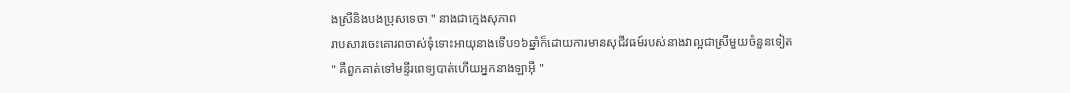ងស្រីនិងបងប្រុសទេចា " នាងជាក្មេងសុភាព
រាបសារចេះគោរពចាស់ទុំទោះអាយុនាងទេីប១៦ឆ្នាំក៏ដោយការមានសុជីវធម៍របស់នាងវាល្អជាស្រីមួយចំនួនទៀត
" គឺពួកគាត់ទៅមន្ទីរពេទ្យបាត់ហេីយអ្នកនាងឡាអុី "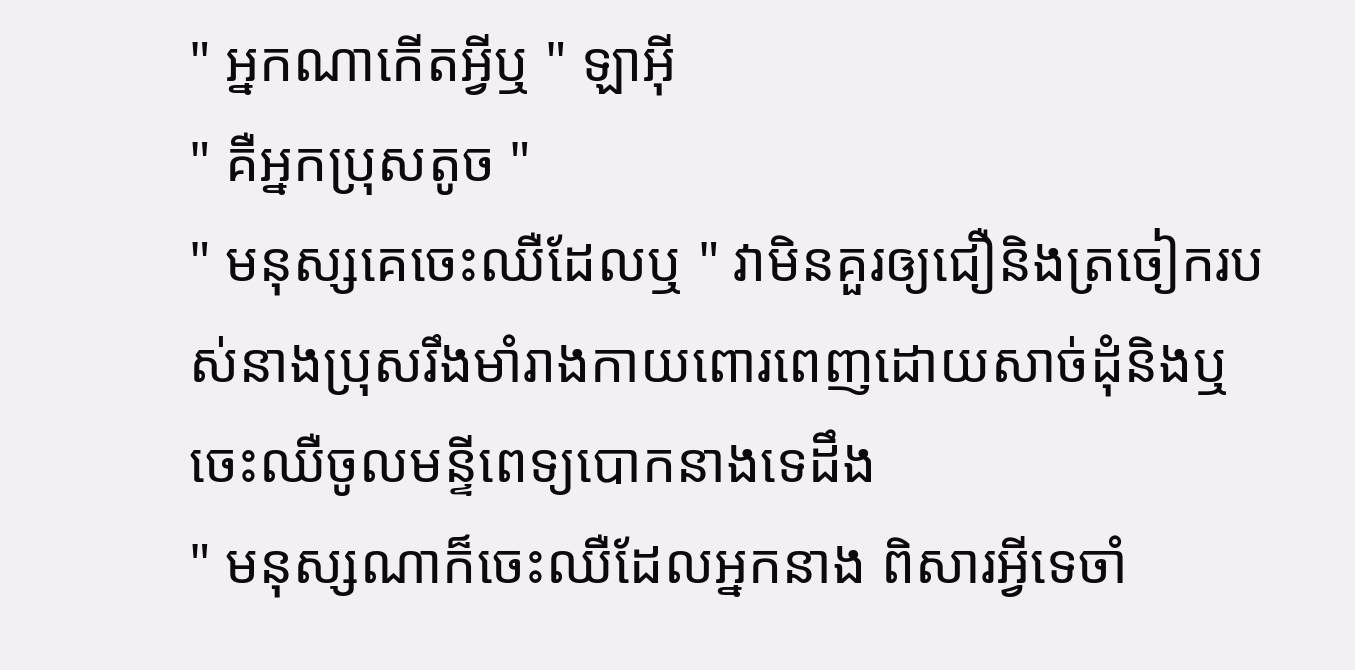" អ្នកណាកេីតអ្វីឬ " ឡាអុី
" គឺអ្នកប្រុសតូច "
" មនុស្សគេចេះឈឺដែលឬ " វាមិនគួរឲ្យជឿនិងត្រចៀករប
ស់នាងប្រុសរឹងមាំរាងកាយពោរពេញដោយសាច់ដុំនិងឬ
ចេះឈឺចូលមន្ទីពេទ្យបោកនាងទេដឹង
" មនុស្សណាក៏ចេះឈឺដែលអ្នកនាង ពិសារអ្វីទេចាំ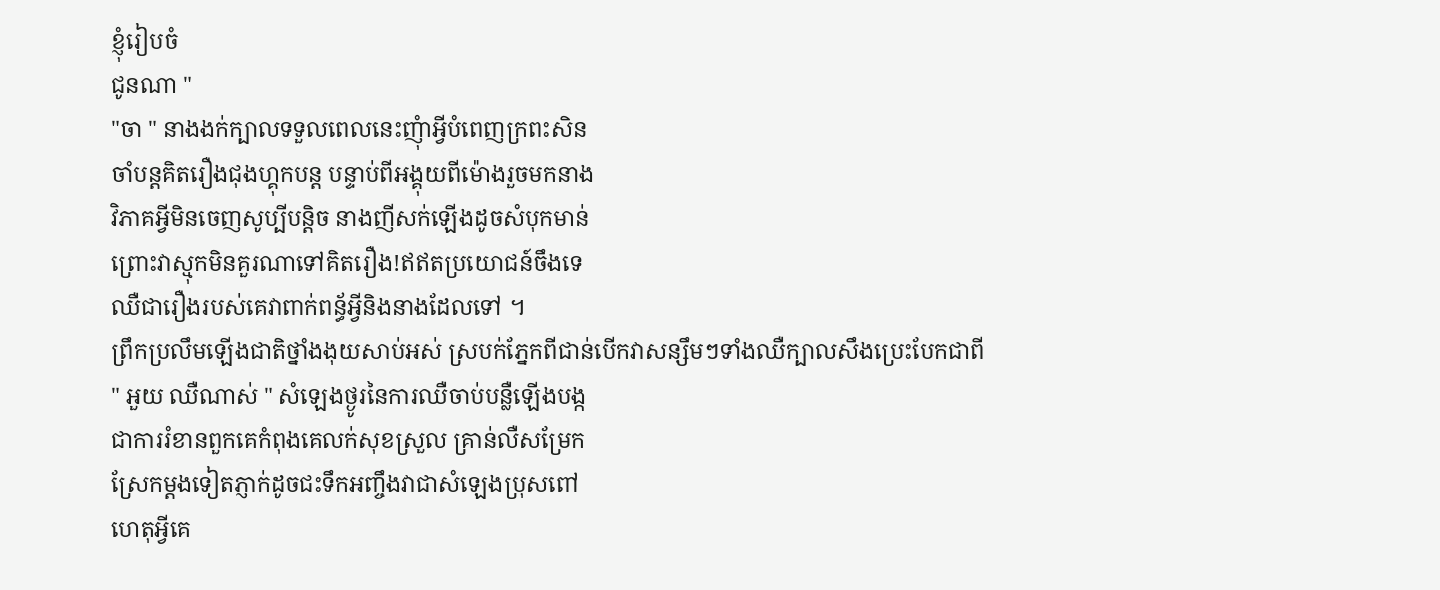ខ្ញុំរៀបចំ
ជូនណា "
"ចា " នាងងក់ក្បាលទទួលពេលនេះញុំាអ្វីបំពេញក្រពះសិន
ចាំបន្ដគិតរឿងជុងហ្គុកបន្ដ បន្ទាប់ពីអង្គុយពីម៉ោងរួចមកនាង
វិភាគអ្វីមិនចេញសូប្បីបន្ដិច នាងញីសក់ឡេីងដូចសំបុកមាន់
ព្រោះវាស្មុកមិនគួរណាទៅគិតរឿង!ឥឥតប្រយោជន៍ចឹងទេ
ឈឺជារឿងរបស់គេវាពាក់ពន្ធ័អ្វីនិងនាងដែលទៅ ។
ព្រឹកប្រលឹមឡេីងជាតិថ្នាំងងុយសាប់អស់ ស្របក់ភ្នែកពីជាន់បេីកវាសន្សឹមៗទាំងឈឺក្បាលសឹងប្រេះបែកជាពី
" អួយ ឈឺណាស់ " សំឡេងថ្ងូរនៃការឈឺចាប់បន្លឺឡេីងបង្ក
ជាការរំខានពួកគេកំពុងគេលក់សុខស្រួល គ្រាន់លឺសម្រែក
ស្រែកម្ដងទៀតភ្ញាក់ដូចជះទឹកអញ្ចឹងវាជាសំឡេងប្រុសពៅ
ហេតុអ្វីគេ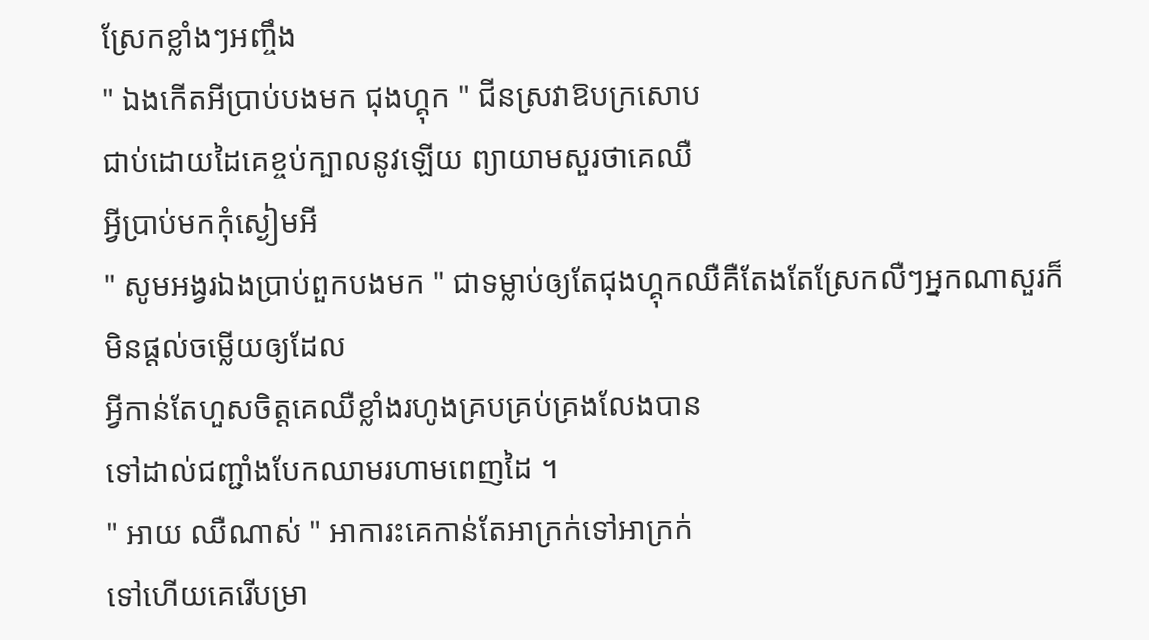ស្រែកខ្លាំងៗអញ្ចឹង
" ឯងកេីតអីប្រាប់បងមក ជុងហ្គុក " ជីនស្រវាឱបក្រសោប
ជាប់ដោយដៃគេខ្ចប់ក្បាលនូវឡេីយ ព្យាយាមសួរថាគេឈឺ
អ្វីប្រាប់មកកុំស្ងៀមអី
" សូមអង្វរឯងប្រាប់ពួកបងមក " ជាទម្លាប់ឲ្យតែជុងហ្គុកឈឺគឺតែងតែស្រែកលឺៗអ្នកណាសួរក៏មិនផ្ដល់ចម្លេីយឲ្យដែល
អ្វីកាន់តែហួសចិត្ដគេឈឺខ្លាំងរហូងគ្របគ្រប់គ្រងលែងបាន
ទៅដាល់ជញ្ជាំងបែកឈាមរហាមពេញដៃ ។
" អាយ ឈឺណាស់ " អាការះគេកាន់តែអាក្រក់ទៅអាក្រក់
ទៅហេីយគេរេីបម្រា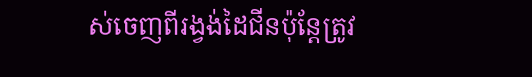ស់ចេញពីរង្វង់ដៃជីនប៉ុន្ដែត្រូវ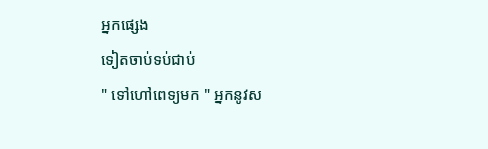អ្នកផ្សេង
ទៀតចាប់ទប់ជាប់
" ទៅហៅពេទ្យមក " អ្នកនូវស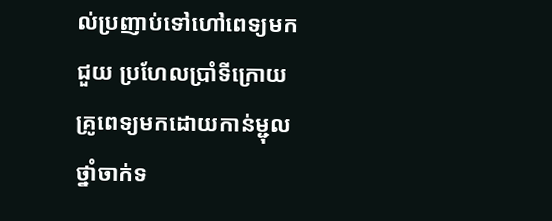ល់ប្រញាប់ទៅហៅពេទ្យមកជួយ ប្រហែលប្រាំទីក្រោយគ្រូពេទ្យមកដោយកាន់ម្ជុល
ថ្នាំចាក់ទ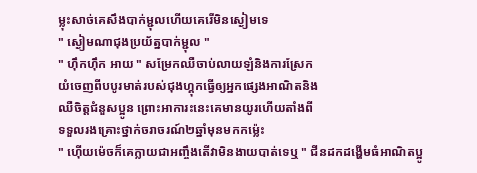ម្លុះសាច់គេសឹងបាក់ម្ជុលហេីយគេរេីមិនស្ងៀមទេ
" ស្ងៀមណាជុងប្រយ័ត្នបាក់ម្ជុល "
" ហុឹកហុឹក អាយ " សម្រែកឈឺចាប់លាយឡំនិងការស្រែក
យំចេញពីបបូរមាត់របស់ជុងហ្គុកធ្វេីឲ្យអ្នកផ្សេងអាណិតនិង
ឈឺចិត្ដជំនួសប្អូន ព្រោះអាការះនេះគេមានយូរហេីយតាំងពី
ទទួលរងគ្រោះថ្នាក់ចរាចរណ៍២ឆ្នាំមុនមកកម្ល៉េះ
" ហ៊េីយម៉េចក៏គេក្លាយជាអញ្ចឹងតេីវាមិនងាយបាត់ទេឬ " ជីនដកដង្ហេីមធំអាណិតប្អូ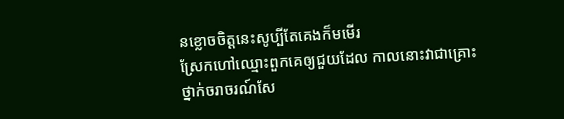នខ្លោចចិត្ដនេះសូប្បីតែគេងក៏មមេីរ
ស្រែកហៅឈ្មោះពួកគេឲ្យជួយដែល កាលនោះវាជាគ្រោះ
ថ្នាក់ចរាចរណ៍សែ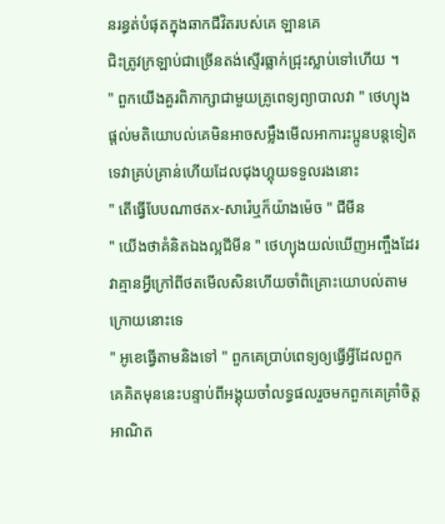នរន្ធត់បំផុតក្នុងឆាកជីវិតរបស់គេ ឡានគេ
ជិះត្រូវក្រឡាប់ជាច្រេីនតង់ស្ទេីរធ្លាក់ជ្រុះស្លាប់ទៅហេីយ ។
" ពួកយេីងគួរពិភាក្សាជាមួយគ្រូពេទ្យព្យាបាលវា " ថេហ្យុង
ផ្ដល់មតិយោបល់គេមិនអាចសម្លឹងមេីលអាការះប្អូនបន្ដទៀត
ទេវាគ្រប់គ្រាន់ហេីយដែលជុងហ្គុយទទួលរងនោះ
" តេីធ្វេីបែបណាថតx-សារ៉េឬក៏យ៉ាងម៉េច " ជីមីន
" យេីងថាគំនិតឯងល្អជីមីន " ថេហ្យុងយល់ឃេីញអញ្ចឹងដែរ
វាគ្មានអ្វីក្រៅពីថតមេីលសិនហេីយចាំពិគ្រោះយោបល់តាម
ក្រោយនោះទេ
" អូខេធ្វេីតាមនិងទៅ " ពួកគេប្រាប់ពេទ្យឲ្យធ្វេីអ្វីដែលពួក
គេគិតមុននេះបន្ទាប់ពីអង្គុយចាំលទ្ធផលរួចមកពួកគេគ្រាំចិត្ដ
អាណិត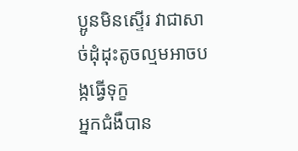ប្អូនមិនស្ទេីរ វាជាសាច់ដុំដុះតូចល្មមអាចបង្កធ្វេីទុក្ខ
អ្នកជំងឺបាន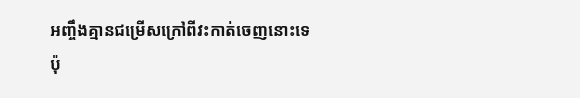អញ្ចឹងគ្មានជម្រេីសក្រៅពីវះកាត់ចេញនោះទេ
ប៉ុ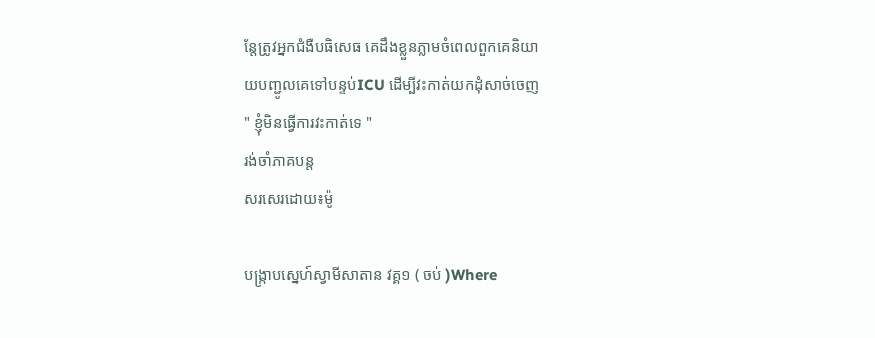ន្ដែត្រូវអ្នកជំងឺបធិសេធ គេដឹងខ្លួនភ្លាមចំពេលពួកគេនិយា
យបញ្ជូលគេទៅបន្ទប់ICU ដេីម្បីវះកាត់យកដុំសាច់ចេញ
" ខ្ញុំមិនធ្វេីការវះកាត់ទេ "
រង់ចាំភាគបន្ដ
សរសេរដោយ៖ម៉ូ

បង្រ្កាបស្នេហ៍ស្វាមីសាតាន វគ្គ១ ( ចប់ )Where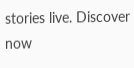stories live. Discover now